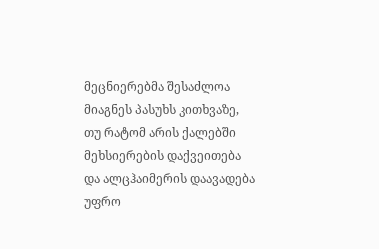მეცნიერებმა შესაძლოა მიაგნეს პასუხს კითხვაზე, თუ რატომ არის ქალებში მეხსიერების დაქვეითება და ალცჰაიმერის დაავადება უფრო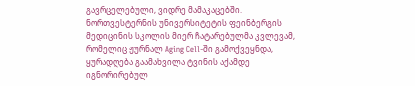გავრცელებული, ვიდრე მამაკაცებში. ნორთვესტერნის უნივერსიტეტის ფეინბერგის მედიცინის სკოლის მიერ ჩატარებულმა კვლევამ, რომელიც ჟურნალ Aging Cell-ში გამოქვეყნდა, ყურადღება გაამახვილა ტვინის აქამდე იგნორირებულ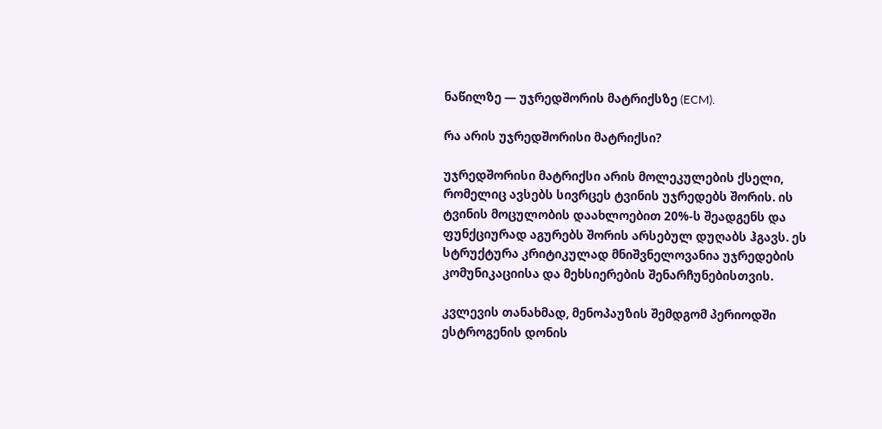ნაწილზე — უჯრედშორის მატრიქსზე (ECM).

რა არის უჯრედშორისი მატრიქსი?

უჯრედშორისი მატრიქსი არის მოლეკულების ქსელი, რომელიც ავსებს სივრცეს ტვინის უჯრედებს შორის. ის ტვინის მოცულობის დაახლოებით 20%-ს შეადგენს და ფუნქციურად აგურებს შორის არსებულ დუღაბს ჰგავს. ეს სტრუქტურა კრიტიკულად მნიშვნელოვანია უჯრედების კომუნიკაციისა და მეხსიერების შენარჩუნებისთვის.

კვლევის თანახმად, მენოპაუზის შემდგომ პერიოდში ესტროგენის დონის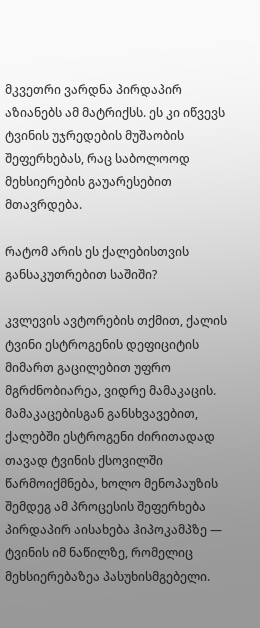მკვეთრი ვარდნა პირდაპირ აზიანებს ამ მატრიქსს. ეს კი იწვევს ტვინის უჯრედების მუშაობის შეფერხებას, რაც საბოლოოდ მეხსიერების გაუარესებით მთავრდება.

რატომ არის ეს ქალებისთვის განსაკუთრებით საშიში?

კვლევის ავტორების თქმით, ქალის ტვინი ესტროგენის დეფიციტის მიმართ გაცილებით უფრო მგრძნობიარეა, ვიდრე მამაკაცის. მამაკაცებისგან განსხვავებით, ქალებში ესტროგენი ძირითადად თავად ტვინის ქსოვილში წარმოიქმნება, ხოლო მენოპაუზის შემდეგ ამ პროცესის შეფერხება პირდაპირ აისახება ჰიპოკამპზე — ტვინის იმ ნაწილზე, რომელიც მეხსიერებაზეა პასუხისმგებელი.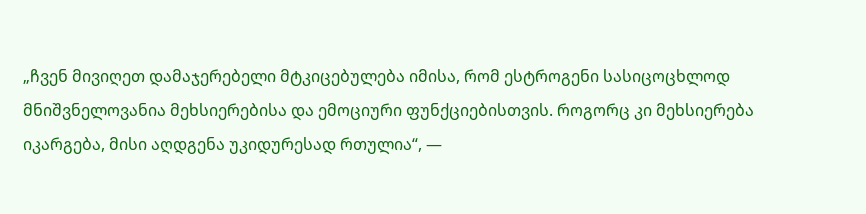„ჩვენ მივიღეთ დამაჯერებელი მტკიცებულება იმისა, რომ ესტროგენი სასიცოცხლოდ მნიშვნელოვანია მეხსიერებისა და ემოციური ფუნქციებისთვის. როგორც კი მეხსიერება იკარგება, მისი აღდგენა უკიდურესად რთულია“, —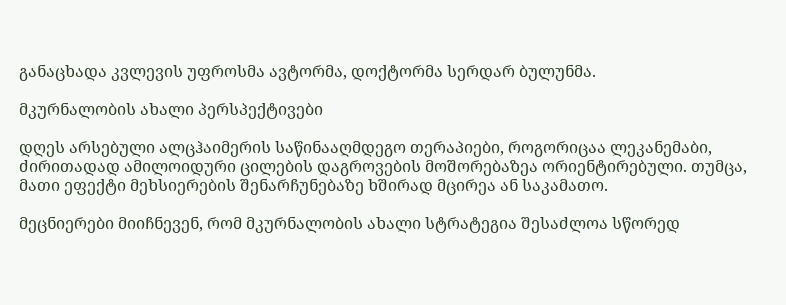განაცხადა კვლევის უფროსმა ავტორმა, დოქტორმა სერდარ ბულუნმა.

მკურნალობის ახალი პერსპექტივები

დღეს არსებული ალცჰაიმერის საწინააღმდეგო თერაპიები, როგორიცაა ლეკანემაბი, ძირითადად ამილოიდური ცილების დაგროვების მოშორებაზეა ორიენტირებული. თუმცა, მათი ეფექტი მეხსიერების შენარჩუნებაზე ხშირად მცირეა ან საკამათო.

მეცნიერები მიიჩნევენ, რომ მკურნალობის ახალი სტრატეგია შესაძლოა სწორედ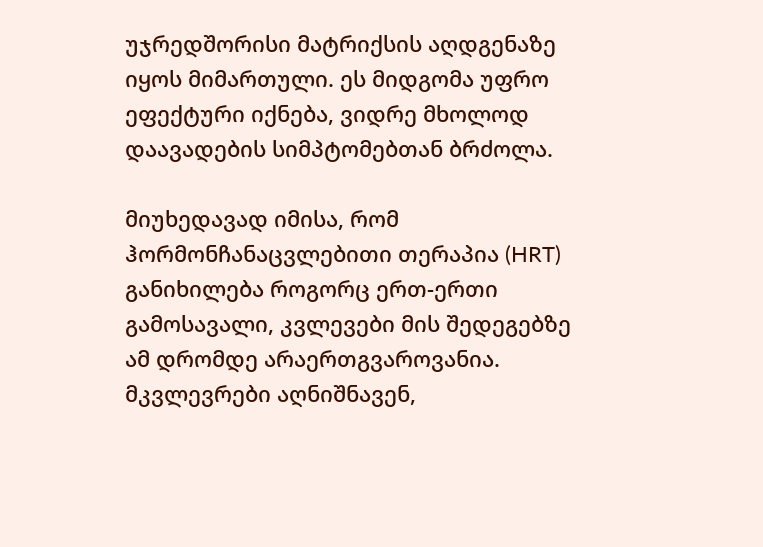უჯრედშორისი მატრიქსის აღდგენაზე იყოს მიმართული. ეს მიდგომა უფრო ეფექტური იქნება, ვიდრე მხოლოდ დაავადების სიმპტომებთან ბრძოლა.

მიუხედავად იმისა, რომ ჰორმონჩანაცვლებითი თერაპია (HRT) განიხილება როგორც ერთ-ერთი გამოსავალი, კვლევები მის შედეგებზე ამ დრომდე არაერთგვაროვანია. მკვლევრები აღნიშნავენ,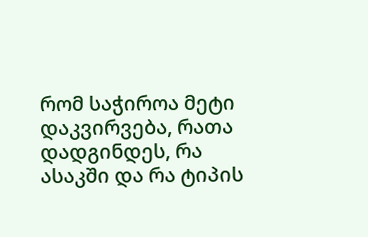რომ საჭიროა მეტი დაკვირვება, რათა დადგინდეს, რა ასაკში და რა ტიპის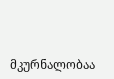მკურნალობაა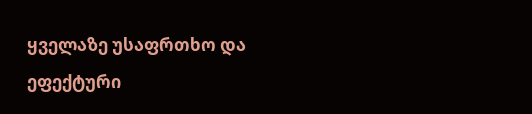ყველაზე უსაფრთხო და ეფექტური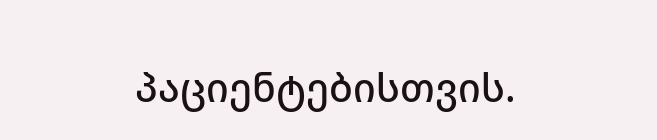პაციენტებისთვის.